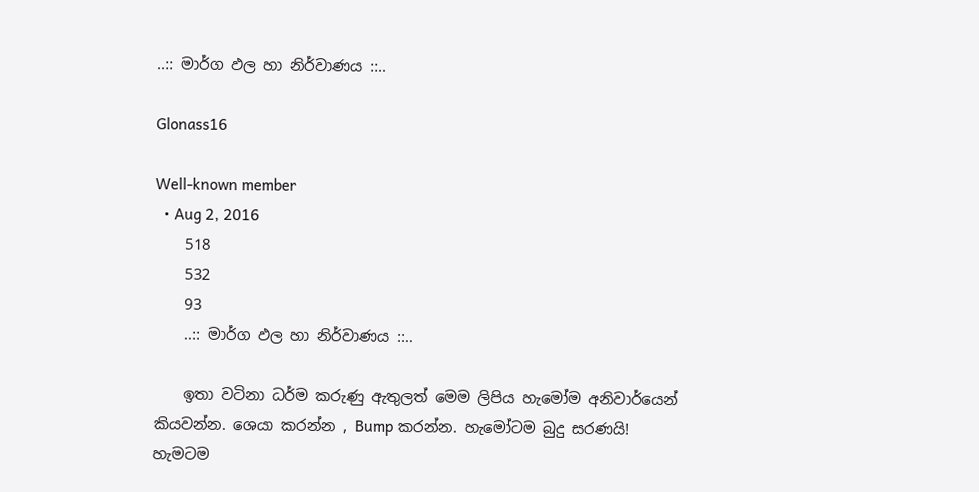..:: මාර්ග ඵල හා නිර්වාණය ::..

Glonass16

Well-known member
  • Aug 2, 2016
    518
    532
    93
    ..:: මාර්ග ඵල හා නිර්වාණය ::..

    ඉතා වටිනා ධර්ම කරුණු ඇතුලත් මෙම ලිපිය හැමෝම අනිවාර්යෙන් කියවන්න. ශෙයා කරන්න , Bump කරන්න. හැමෝටම බුදු සරණයි! හැමටම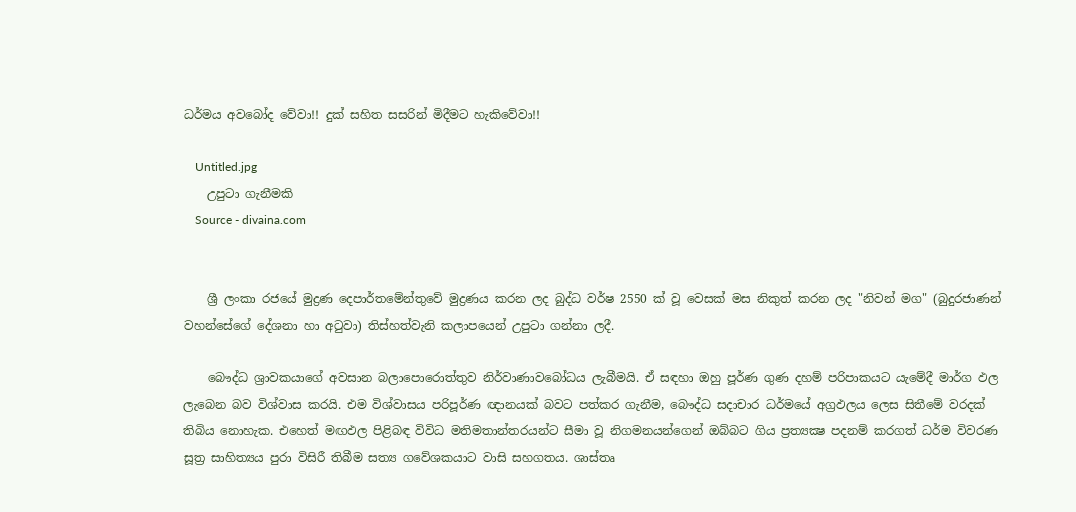ධර්මය අවබෝද වේවා!! දුක් සහිත සසරින් මිදීමට හැකිවේවා!!

    Untitled.jpg
    උපුටා ගැනීමකි
    Source - divaina.com


    ශ්‍රී ලංකා රජයේ මුද්‍රණ දෙපාර්තමේන්තුවේ මුද්‍රණය කරන ලද බුද්ධ වර්ෂ 2550 ක්‌ වූ වෙසක්‌ මස නිකුත් කරන ලද "නිවන් මග" (බුදුරජාණන් වහන්සේගේ දේශනා හා අටුවා) තිස්‌හත්වැනි කලාපයෙන් උපුටා ගන්නා ලදී.

    බෞද්ධ ශ්‍රාවකයාගේ අවසාන බලාපොරොත්තුව නිර්වාණාවබෝධය ලැබීමයි. ඒ සඳහා ඔහු පූර්ණ ගුණ දහම් පරිපාකයට යැමේදී මාර්ග ඵල ලැබෙන බව විශ්වාස කරයි. එම විශ්වාසය පරිපූර්ණ ඥානයක්‌ බවට පත්කර ගැනීම, බෞද්ධ සදාචාර ධර්මයේ අග්‍රඵලය ලෙස සිතීමේ වරදක්‌ තිබිය නොහැක. එහෙත් මඟඵල පිළිබඳ විවිධ මතිමතාන්තරයන්ට සීමා වූ නිගමනයන්ගෙන් ඔබ්බට ගිය ප්‍රත්‍යක්‍ෂ පදනම් කරගත් ධර්ම විවරණ සූත්‍ර සාහිත්‍යය පුරා විසිරී තිබීම සත්‍ය ගවේශකයාට වාසි සහගතය. ශාස්‌තෘ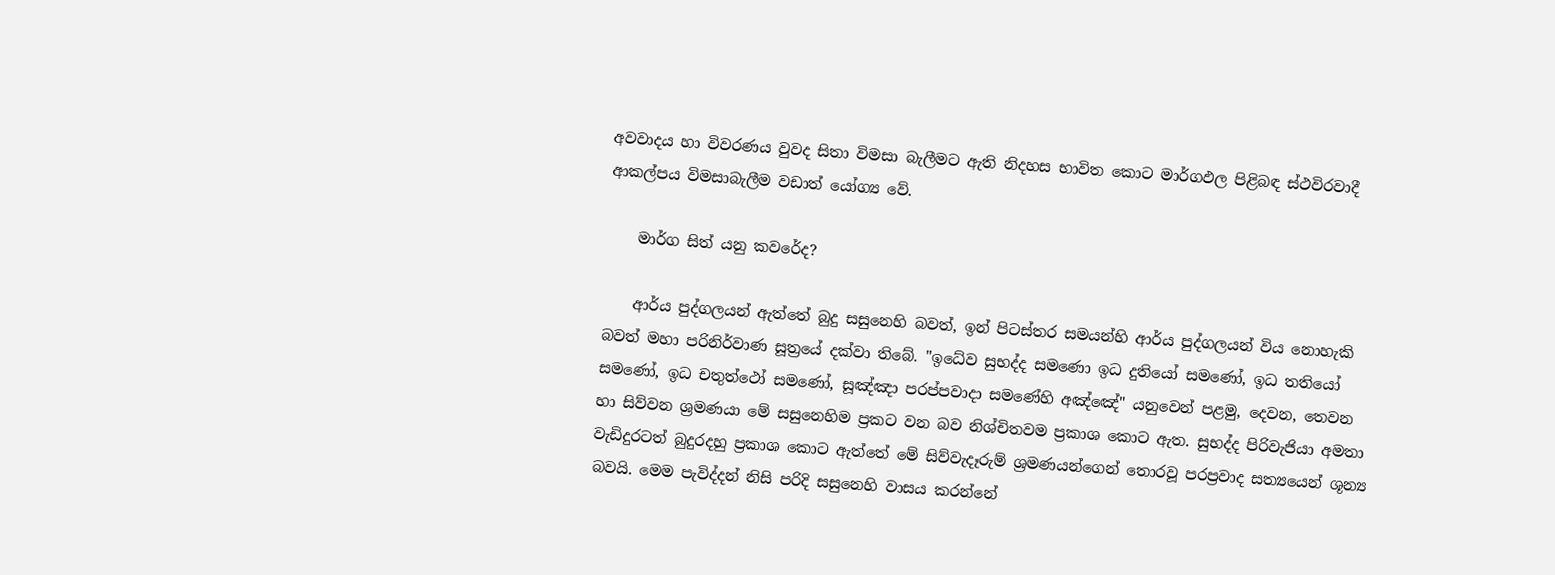අවවාදය හා විවරණය වුවද සිතා විමසා බැලීමට ඇති නිදහස භාවිත කොට මාර්ගඵල පිළිබඳ ස්‌ථවිරවාදී ආකල්පය විමසාබැලීම වඩාත් යෝග්‍ය වේ.

    මාර්ග සිත් යනු කවරේද?

    ආර්ය පුද්ගලයන් ඇත්තේ බුදු සසුනෙහි බවත්, ඉන් පිටස්‌තර සමයන්හි ආර්ය පුද්ගලයන් විය නොහැකි බවත් මහා පරිනිර්වාණ සූත්‍රයේ දක්‌වා තිබේ. "ඉධේව සුභද්ද සමණො ඉධ දුතියෝ සමණෝ, ඉධ තතියෝ සමණෝ, ඉධ චතුත්ථෝ සමණෝ, සූඤ්ඤා පරප්පවාදා සමණේහි අඤ්ඤේ" යනුවෙන් පළමු, දෙවන, තෙවන හා සිව්වන ශ්‍රමණයා මේ සසුනෙහිම ප්‍රකට වන බව නිශ්චිතවම ප්‍රකාශ කොට ඇත. සුභද්ද පිරිවැජියා අමතා වැඩිදුරටත් බුදුරදහු ප්‍රකාශ කොට ඇත්තේ මේ සිව්වැදෑරුම් ශ්‍රමණයන්ගෙන් තොරවූ පරප්‍රවාද සත්‍යයෙන් ශූන්‍ය බවයි. මෙම පැවිද්දන් නිසි පරිදි සසුනෙහි වාසය කරන්නේ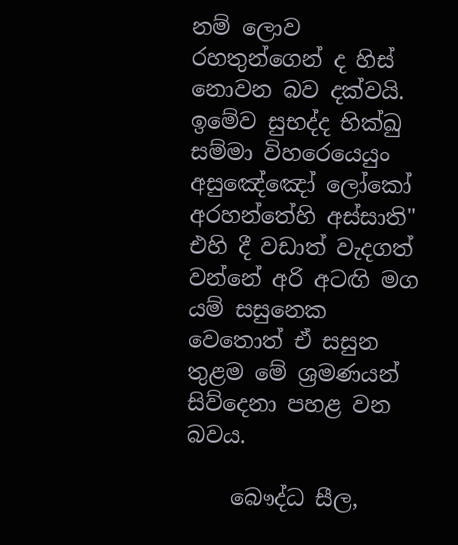නම් ලොව රහතුන්ගෙන් ද හිස්‌ නොවන බව දක්‌වයි. ඉමේව සුභද්ද භික්‌ඛු සම්මා විහරෙයෙයුං අසුඤේඤෝ ලෝකෝ අරහන්තේහි අස්‌සාති" එහි දී වඩාත් වැදගත් වන්නේ අරි අටඟි මග යම් සසුනෙක වෙතොත් ඒ සසුන තුළම මේ ශ්‍රමණයන් සිව්දෙනා පහළ වන බවය.

    බෞද්ධ සීල,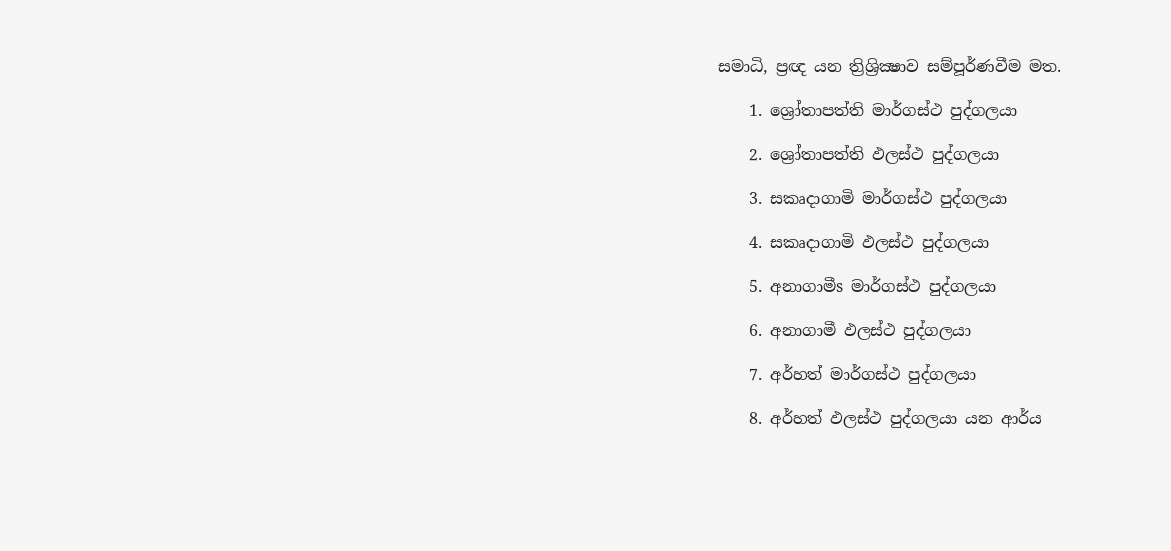සමාධි, ප්‍රඥ යන ත්‍රිශ්‍රික්‍ෂාව සම්පූර්ණවීම මත.

    1. ශ්‍රෝතාපත්ති මාර්ගස්‌ථ පුද්ගලයා

    2. ශ්‍රෝතාපත්ති ඵලස්‌ථ පුද්ගලයා

    3. සකෘදාගාමි මාර්ගස්‌ථ පුද්ගලයා

    4. සකෘදාගාමි ඵලස්‌ථ පුද්ගලයා

    5. අනාගාමීs මාර්ගස්‌ථ පුද්ගලයා

    6. අනාගාමී ඵලස්‌ථ පුද්ගලයා

    7. අර්හත් මාර්ගස්‌ථ පුද්ගලයා

    8. අර්හත් ඵලස්‌ථ පුද්ගලයා යන ආර්ය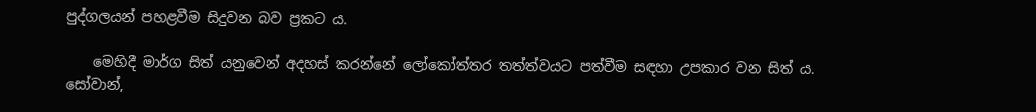පුද්ගලයන් පහළවීම සිදුවන බව ප්‍රකට ය.

    මෙහිදී මාර්ග සිත් යනුවෙන් අදහස්‌ කරන්නේ ලෝකෝත්තර තත්ත්වයට පත්වීම සඳහා උපකාර වන සිත් ය. සෝවාන්,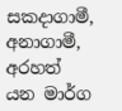සකදාගාමී, අනාගාමී, අරහත් යන මාර්ග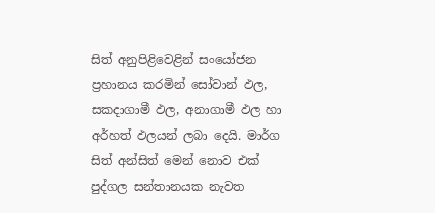සිත් අනුපිළිවෙළින් සංයෝජන ප්‍රහානය කරමින් සෝවාන් ඵල, සකදාගාමී ඵල, අනාගාමී ඵල හා අර්හත් ඵලයන් ලබා දෙයි. මාර්ග සිත් අන්සිත් මෙන් නොව එක්‌ පුද්ගල සන්තානයක නැවත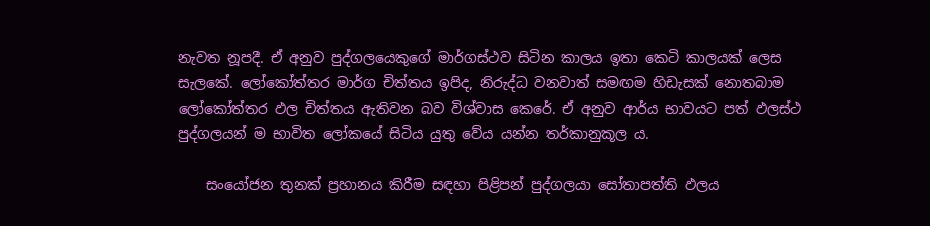නැවත නූපදී. ඒ අනුව පුද්ගලයෙකුගේ මාර්ගස්‌ථව සිටින කාලය ඉතා කෙටි කාලයක්‌ ලෙස සැලකේ. ලෝකෝත්තර මාර්ග චිත්තය ඉපිද, නිරුද්ධ වනවාත් සමඟම හිඩැසක්‌ නොතබාම ලෝකෝත්තර ඵල චිත්තය ඇතිවන බව විශ්වාස කෙරේ. ඒ අනුව ආර්ය භාවයට පත් ඵලස්‌ථ පුද්ගලයන් ම භාවිත ලෝකයේ සිටිය යුතු වේය යන්න තර්කානුකූල ය.

    සංයෝජන තුනක්‌ ප්‍රහානය කිරීම සඳහා පිළිපන් පුද්ගලයා සෝතාපත්ති ඵලය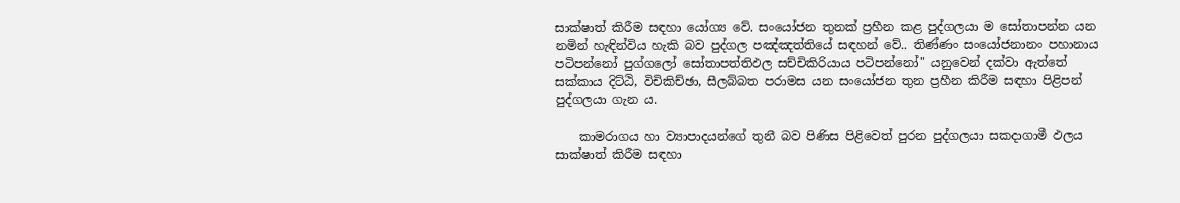සාක්‌ෂාත් කිරීම සඳහා යෝග්‍ය වේ. සංයෝජන තුනක්‌ ප්‍රහීන කළ පුද්ගලයා ම සෝතාපන්න යන නමින් හැඳින්විය හැකි බව පුද්ගල පඤ්ඤත්තියේ සඳහන් වේ.. තිණ්‌ණං සංයෝජනානං පහානාය පටිපන්නෝ පුග්ගලෝ සෝතාපත්තිඵල සච්චිකිරියාය පටිපන්නෝ" යනුවෙන් දක්‌වා ඇත්තේ සක්‌කාය දිට්‌ඨි, විචිකිච්ඡා, සීලබ්බත පරාමස යන සංයෝජන තුන ප්‍රහීන කිරීම සඳහා පිළිපන් පුද්ගලයා ගැන ය.

    කාමරාගය හා ව්‍යාපාදයන්ගේ තුනී බව පිණිස පිළිවෙත් පුරන පුද්ගලයා සකදාගාමී ඵලය සාක්‌ෂාත් කිරීම සඳහා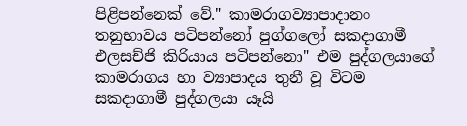පිළිපන්නෙක්‌ වේ." කාමරාගව්‍යාපාදානං තනුභාවය පටිපන්නෝ පුග්ගලෝ සකදාගාමී එලසච්ජි කිරියාය පටිපන්නො" එම පුද්ගලයාගේ කාමරාගය හා ව්‍යාපාදය තුනී වූ විටම සකදාගාමී පුද්ගලයා යෑයි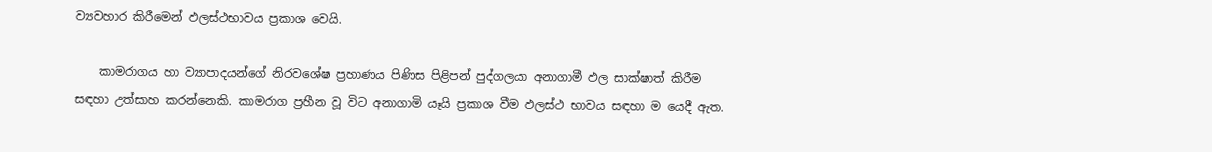ව්‍යවහාර කිරීමෙන් ඵලස්‌ථභාවය ප්‍රකාශ වෙයි.

    කාමරාගය හා ව්‍යාපාදයන්ගේ නිරවශේෂ ප්‍රහාණය පිණිස පිළිපන් පුද්ගලයා අනාගාමී ඵල සාක්‌ෂාත් කිරීම සඳහා උත්සාහ කරන්නෙකි. කාමරාග ප්‍රහීන වූ විට අනාගාමි යෑයි ප්‍රකාශ වීම ඵලස්‌ථ භාවය සඳහා ම යෙදී ඇත.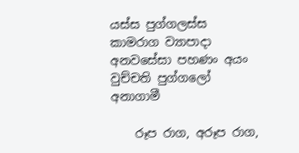යස්‌ස පුග්ගලස්‌ස කාමරාග ව්‍යාපාදා අනවසේසා පහණං අයං වුච්චති පුග්ගලෝ අනාගාමී

    රූප රාග, අරූප රාග,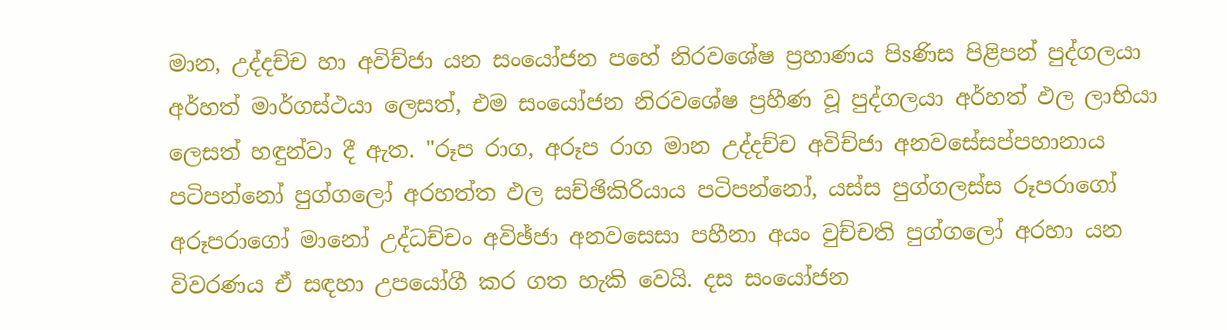මාන, උද්දච්ච හා අවිච්ජා යන සංයෝජන පහේ නිරවශේෂ ප්‍රහාණය පිsණිස පිළිපන් පුද්ගලයා අර්හත් මාර්ගස්‌ථයා ලෙසත්, එම සංයෝජන නිරවශේෂ ප්‍රහීණ වූ පුද්ගලයා අර්හත් ඵල ලාභියා ලෙසත් හඳුන්වා දී ඇත. "රූප රාග, අරූප රාග මාන උද්දච්ච අවිච්ජා අනවසේසප්පහානාය පටිපන්නෝ පුග්ගලෝ අරහත්ත ඵල සච්ඡිකිරියාය පටිපන්නෝ, යස්‌ස පුග්ගලස්‌ස රූපරාගෝ අරූපරාගෝ මානෝ උද්ධච්චං අවිඡ්ජා අනවසෙසා පහීනා අයං වුච්චති පුග්ගලෝ අරහා යන විවරණය ඒ සඳහා උපයෝගී කර ගත හැකි වෙයි. දස සංයෝජන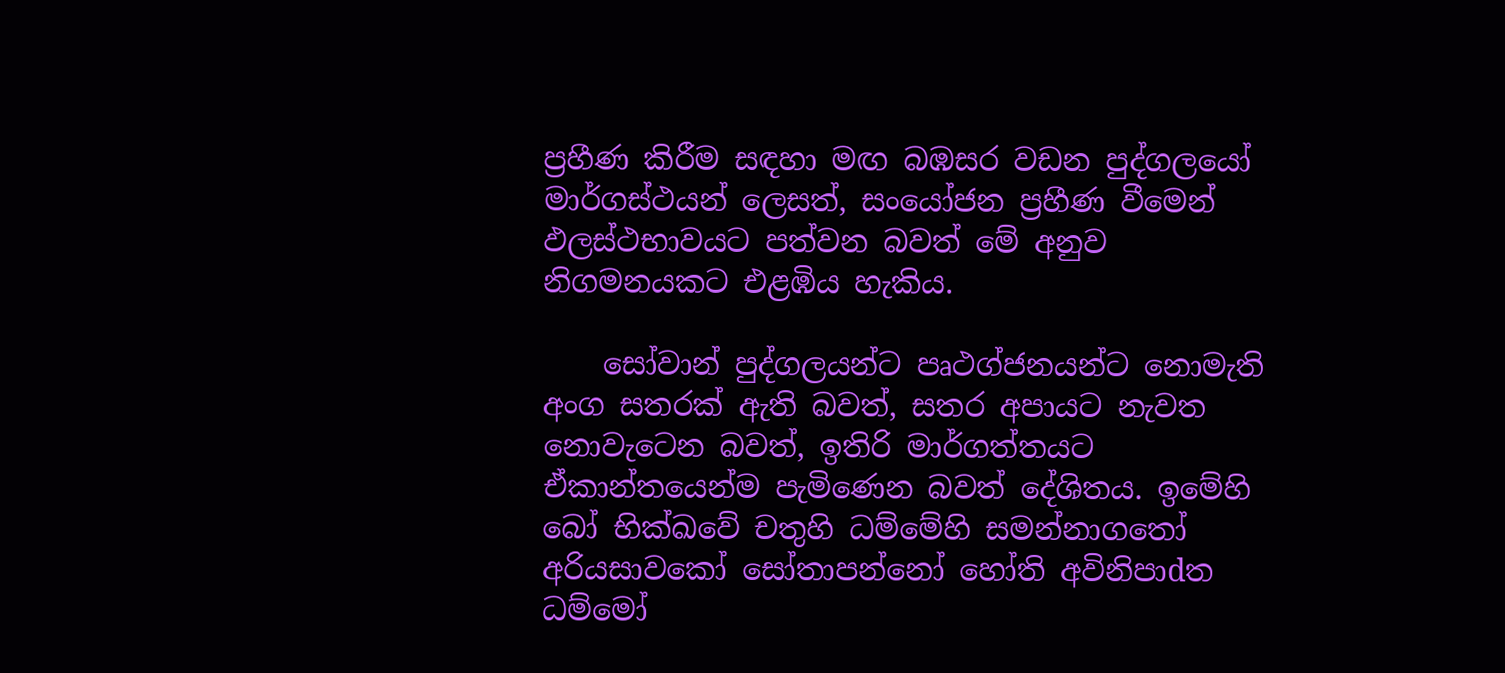ප්‍රහීණ කිරීම සඳහා මඟ බඹසර වඩන පුද්ගලයෝ මාර්ගස්‌ථයන් ලෙසත්, සංයෝජන ප්‍රහීණ වීමෙන් ඵලස්‌ථභාවයට පත්වන බවත් මේ අනුව නිගමනයකට එළඹිය හැකිය.

    සෝවාන් පුද්ගලයන්ට පෘථග්ජනයන්ට නොමැති අංග සතරක්‌ ඇති බවත්, සතර අපායට නැවත නොවැටෙන බවත්, ඉතිරි මාර්ගත්තයට ඒකාන්තයෙන්ම පැමිණෙන බවත් දේශිතය. ඉමේහි බෝ භික්‌ඛවේ චතුහි ධම්මේහි සමන්නාගතෝ අරියසාවකෝ සෝතාපන්නෝ හෝති අවිනිපාdත ධම්මෝ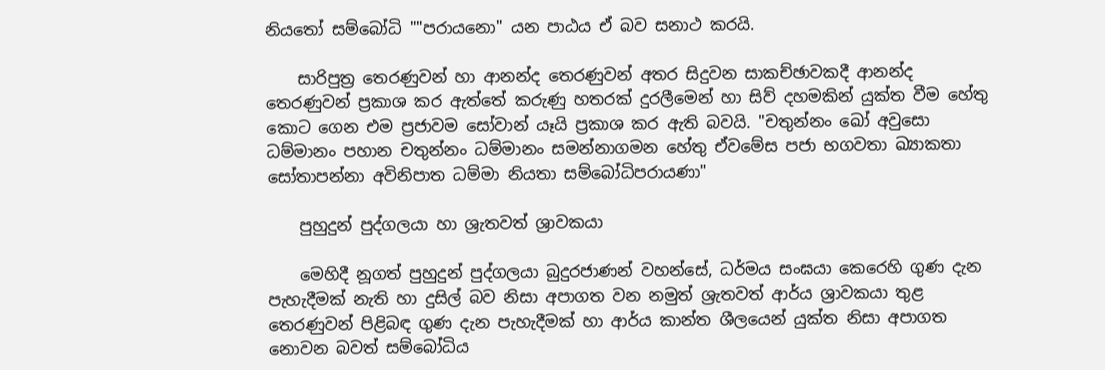නියතෝ සම්බෝධි ""පරායනො" යන පාඨය ඒ බව සනාථ කරයි.

    සාරිපුත්‍ර තෙරණුවන් හා ආනන්ද තෙරණුවන් අතර සිදුවන සාකච්ඡාවකදී ආනන්ද තෙරණුවන් ප්‍රකාශ කර ඇත්තේ කරුණු හතරක්‌ දුරලීමෙන් හා සිව් දහමකින් යුක්‌ත වීම හේතු කොට ගෙන එම ප්‍රජාවම සෝවාන් යෑයි ප්‍රකාශ කර ඇති බවයි. "චතුන්නං ඛෝ අවුසො ධම්මානං පහාන චතුන්නං ධම්මානං සමන්නාගමන හේතු ඒවමේස පජා භගවතා ඛ්‍යාකතා සෝතාපන්නා අවිනිපාත ධම්මා නියතා සම්බෝධිපරායණා"

    පුහුදුන් පුද්ගලයා හා ශ්‍රැතවත් ශ්‍රාවකයා

    මෙහිදී නූගත් පුහුදුන් පුද්ගලයා බුදුරජාණන් වහන්සේ, ධර්මය සංඝයා කෙරෙහි ගුණ දැන පැහැදීමක්‌ නැති හා දුසිල් බව නිසා අපාගත වන නමුත් ශ්‍රැතවත් ආර්ය ශ්‍රාවකයා තුළ තෙරණුවන් පිළිබඳ ගුණ දැන පැහැදීමක්‌ හා ආර්ය කාන්ත ශීලයෙන් යුක්‌ත නිසා අපාගත නොවන බවත් සම්බෝධිය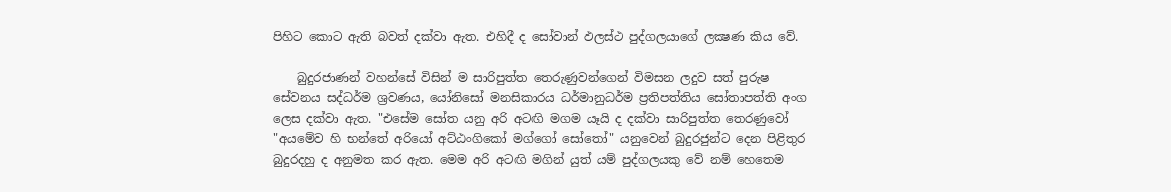පිහිට කොට ඇති බවත් දක්‌වා ඇත. එහිදී ද සෝවාන් ඵලස්‌ථ පුද්ගලයාගේ ලක්‍ෂණ කිය වේ.

    බුදුරජාණන් වහන්සේ විසින් ම සාරිපුත්ත තෙරුණුවන්ගෙන් විමසන ලදුව සත් පුරුෂ සේවනය සද්ධර්ම ශ්‍රවණය, යෝනිසෝ මනසිකාරය ධර්මානුධර්ම ප්‍රතිපත්තිය සෝතාපත්ති අංග ලෙස දක්‌වා ඇත. "එසේම සෝත යනු අරි අටඟි මගම යෑයි ද දක්‌වා සාරිපුත්ත තෙරණුවෝ "අයමේව හි භන්තේ අරියෝ අට්‌ඨංගිකෝ මග්ගෝ සෝතෝ" යනුවෙන් බුදුරජුන්ට දෙන පිළිතුර බුදුරදහු ද අනුමත කර ඇත. මෙම අරි අටඟි මගින් යුත් යම් පුද්ගලයකු වේ නම් හෙතෙම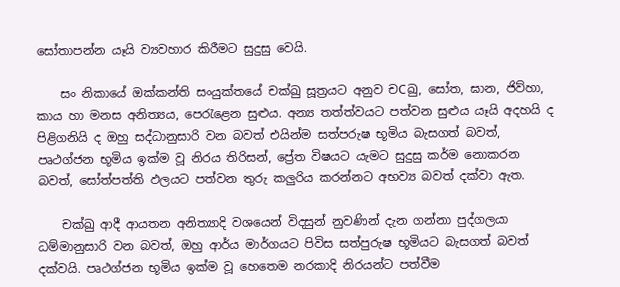සෝතාපන්න යෑයි ව්‍යවහාර කිරීමට සුදුසු වෙයි.

    සං නිකායේ ඔක්‌කන්ති සංයුක්‌තයේ චක්‌ඛු සූත්‍රයට අනුව චCඛු, සෝත, ඝාන, ජිව්හා, කාය හා මනස අනිත්‍යය, පෙරැළෙන සුළුය. අන්‍ය තත්ත්වයට පත්වන සුළුය යෑයි අදහයි ද පිළිගනියි ද ඔහු සද්ධානුසාරි වන බවත් එයින්ම සත්පරුෂ භූමිය බැසගත් බවත්, පෘථග්ජන භූමිය ඉක්‌ම වූ නිරය තිරිසන්, ප්‍රේත විෂයට යැමට සුදුසු කර්ම නොකරන බවත්, සෝත්පත්ති ඵලයට පත්වන තුරු කලුරිය කරන්නට අභව්‍ය බවත් දක්‌වා ඇත.

    චක්‌ඛු ආදී ආයතන අනිත්‍යාදි වශයෙන් විදසුන් නුවණින් දැන ගන්නා පුද්ගලයා ධම්මානුසාරි වන බවත්, ඔහු ආර්ය මාර්ගයට පිවිස සත්පුරුෂ භූමියට බැසගත් බවත් දක්‌වයි. පෘථග්ජන භූමිය ඉක්‌ම වූ හෙතෙම නරකාදි නිරයන්ට පත්වීම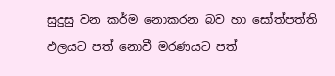සුදුසු වන කර්ම නොකරන බව හා සෝත්පත්ති ඵලයට පත් නොවී මරණයට පත්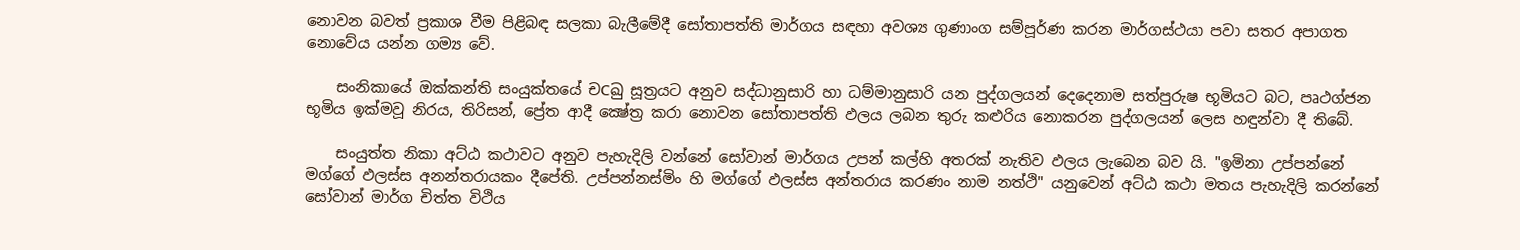නොවන බවත් ප්‍රකාශ වීම පිළිබඳ සලකා බැලීමේදී සෝතාපත්ති මාර්ගය සඳහා අවශ්‍ය ගුණාංග සම්පූර්ණ කරන මාර්ගස්‌ථයා පවා සතර අපාගත නොවේය යන්න ගම්‍ය වේ.

    සංනිකායේ ඔක්‌කන්ති සංයුක්‌තයේ චCඛු සූත්‍රයට අනුව සද්ධානුසාරි හා ධම්මානුසාරි යන පුද්ගලයන් දෙදෙනාම සත්පුරුෂ භූමියට බට, පෘථග්ජන භූමිය ඉක්‌මවූ නිරය, තිරිසන්, ප්‍රේත ආදී ක්‍ෂේත්‍ර කරා නොවන සෝතාපත්ති ඵලය ලබන තුරු කළුරිය නොකරන පුද්ගලයන් ලෙස හඳුන්වා දී තිබේ.

    සංයුත්ත නිකා අට්‌ඨ කථාවට අනුව පැහැදිලි වන්නේ සෝවාන් මාර්ගය උපන් කල්හි අතරක්‌ නැතිව ඵලය ලැබෙන බව යි. "ඉමිනා උප්පන්නේ මග්ගේ ඵලස්‌ස අනන්තරායකං දීපේති. උප්පන්නස්‌මිං හි මග්ගේ ඵලස්‌ස අන්තරාය කරණං නාම නත්ථි" යනුවෙන් අට්‌ඨ කථා මතය පැහැදිලි කරන්නේ සෝවාන් මාර්ග චිත්ත විථිය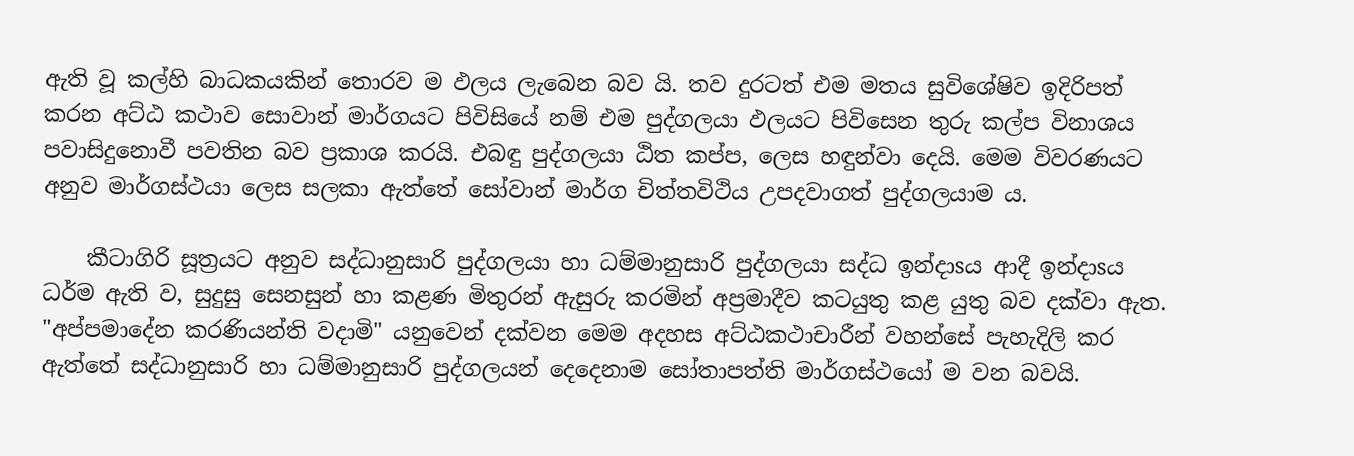ඇති වූ කල්හි බාධකයකින් තොරව ම ඵලය ලැබෙන බව යි. තව දුරටත් එම මතය සුවිශේෂිව ඉදිරිපත් කරන අට්‌ඨ කථාව සොවාන් මාර්ගයට පිවිසියේ නම් එම පුද්ගලයා ඵලයට පිවිසෙන තුරු කල්ප විනාශය පවාසිදුනොවී පවතින බව ප්‍රකාශ කරයි. එබඳු පුද්ගලයා ඨිත කප්ප, ලෙස හඳුන්වා දෙයි. මෙම විවරණයට අනුව මාර්ගස්‌ථයා ලෙස සලකා ඇත්තේ සෝවාන් මාර්ග චිත්තවිථිය උපදවාගත් පුද්ගලයාම ය.

    කීටාගිරි සූත්‍රයට අනුව සද්ධානුසාරි පුද්ගලයා හා ධම්මානුසාරි පුද්ගලයා සද්ධ ඉන්දාsය ආදී ඉන්දාsය ධර්ම ඇති ව, සුදුසු සෙනසුන් හා කළණ මිතුරන් ඇසුරු කරමින් අප්‍රමාදීව කටයුතු කළ යුතු බව දක්‌වා ඇත. "අප්පමාදේන කරණියන්ති වදාමි" යනුවෙන් දක්‌වන මෙම අදහස අට්‌ඨකථාචාරීන් වහන්සේ පැහැදිලි කර ඇත්තේ සද්ධානුසාරි හා ධම්මානුසාරි පුද්ගලයන් දෙදෙනාම සෝතාපත්ති මාර්ගස්‌ථයෝ ම වන බවයි.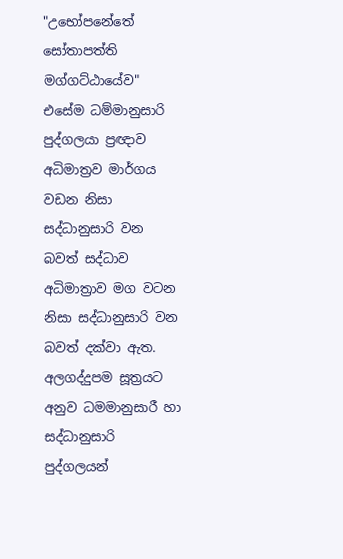"උභෝපනේතේ සෝතාපත්ති මග්ගට්‌ඨායේව" එසේම ධම්මානුසාරි පුද්ගලයා ප්‍රඥාව අධිමාත්‍රව මාර්ගය වඩන නිසා සද්ධානුසාරි වන බවත් සද්ධාව අධිමාත්‍රාව මග වටන නිසා සද්ධානුසාරි වන බවත් දක්‌වා ඇත. අලගද්දුපම සූත්‍රයට අනුව ධමමානුසාරී හා සද්ධානුසාරි පුද්ගලයන්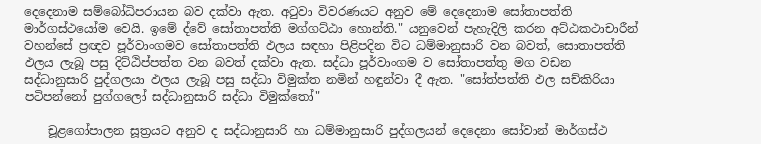දෙදෙනාම සම්බෝධිපරායන බව දක්‌වා ඇත. අටුවා විවරණයට අනුව මේ දෙදෙනාම සෝතාපත්ති මාර්ගස්‌ථයෝම වෙයි. ඉමේ ද්වේ සෝතාපත්ති මග්ගට්‌ඨා හොන්ති." යනුවෙන් පැහැදිලි කරන අට්‌ඨකථාචාරීන් වහන්සේ ප්‍රඥව පූර්වාංගමව සෝතාපත්ති ඵලය සඳහා පිළිපදින විට ධම්මානුසාරි වන බවත්, සොතාපත්ති ඵලය ලැබූ පසු දිට්‌ඨිප්පත්ත වන බවත් දක්‌වා ඇත. සද්ධා පූර්වාංගම ව සෝතාපත්තු මග වඩන සද්ධානුසාරි පුද්ගලයා ඵලය ලැබූ පසු සද්ධා විමුක්‌ත නමින් හඳුන්වා දී ඇත. "සෝත්පත්ති ඵල සච්කිරියා පටිපන්නෝ පුග්ගලෝ සද්ධානුසාරි සද්ධා විමුක්‌තෝ"

    චූළගෝපාලන සූත්‍රයට අනුව ද සද්ධානුසාරි හා ධම්මානුසාරි පුද්ගලයන් දෙදෙනා සෝවාන් මාර්ගස්‌ථ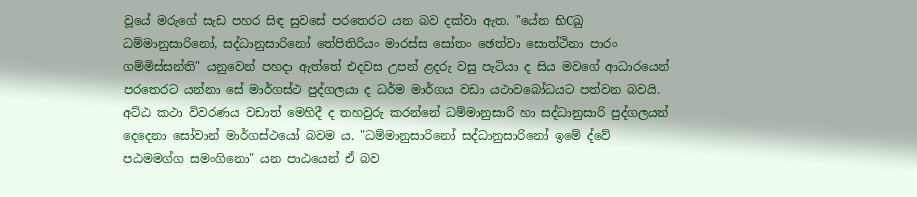වූයේ මරුගේ සැඩ පහර සිඳ සුවසේ පරතෙරට යන බව දක්‌වා ඇත. "යේන භිCඛු ධම්මානුසාරිනෝ, සද්ධානුසාරිනෝ තේපිතිරියං මාරස්‌ස සෝතං ඡෙත්වා සොත්ථිනා පාරං ගම්මිස්‌සන්ති" යනුවෙන් පහදා ඇත්තේ එදවස උපන් ළදරු වසු පැටියා ද සිය මවගේ ආධාරයෙන් පරතෙරට යන්නා සේ මාර්ගස්‌ථ පුද්ගලයා ද ධර්ම මාර්ගය වඩා යථාවබෝධයට පත්වන බවයි. අට්‌ඨ කථා විවරණය වඩාත් මෙහිදී ද තහවුරු කරන්නේ ධම්මානුසාරි හා සද්ධානුසාරි පුද්ගලයන් දෙදෙනා සෝවාන් මාර්ගස්‌ථයෝ බවම ය. "ධම්මානුසාරිනෝ සද්ධානුසාරිනෝ ඉමේ ද්වේ පඨමමග්ග සමංගිනො" යන පාඨයෙන් ඒ බව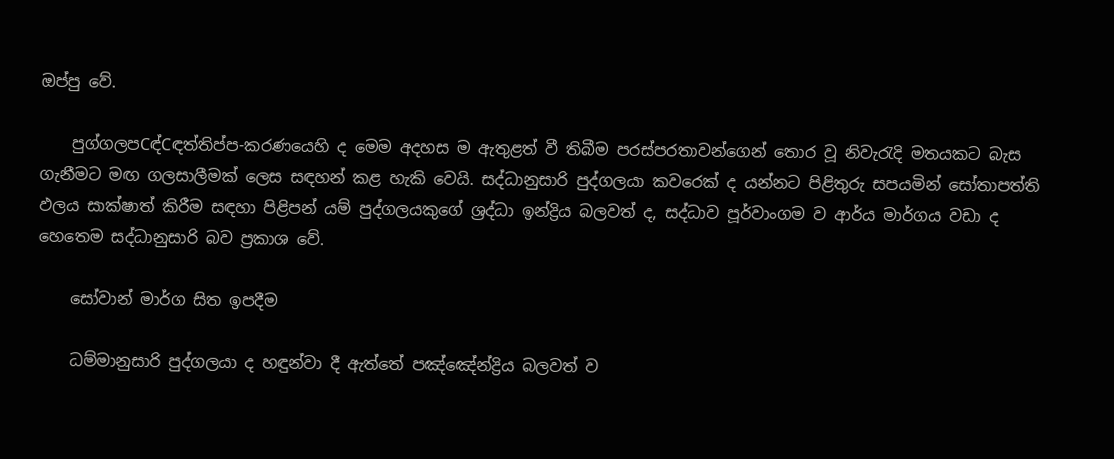ඔප්පු වේ.

    පුග්ගලපCඳ්Cඳත්තිප්ප-කරණයෙහි ද මෙම අදහස ම ඇතුළත් වී තිබීම පරස්‌පරතාවන්ගෙන් තොර වූ නිවැරැදි මතයකට බැස ගැනීමට මඟ ගලසාලීමක්‌ ලෙස සඳහන් කළ හැකි වෙයි. සද්ධානුසාරි පුද්ගලයා කවරෙක්‌ ද යන්නට පිළිතුරු සපයමින් සෝතාපත්ති ඵලය සාක්‌ෂාත් කිරීම සඳහා පිළිපන් යම් පුද්ගලයකුගේ ශ්‍රද්ධා ඉන්ද්‍රිය බලවත් ද, සද්ධාව පූර්වාංගම ව ආර්ය මාර්ගය වඩා ද හෙතෙම සද්ධානුසාරි බව ප්‍රකාශ වේ.

    සෝවාන් මාර්ග සිත ඉපදීම

    ධම්මානුසාරි පුද්ගලයා ද හඳුන්වා දී ඇත්තේ පඤ්ඤේන්ද්‍රිය බලවත් ව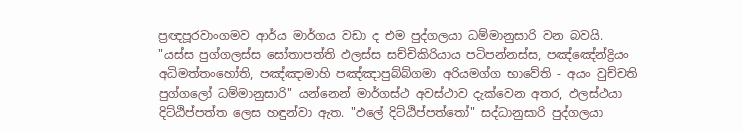ප්‍රඥපූරවාංගමව ආර්ය මාර්ගය වඩා ද එම පුද්ගලයා ධම්මානුසාරි වන බවයි. "යස්‌ස පුග්ගලස්‌ස සෝතාපත්ති ඵලස්‌ස සච්චිකිරියාය පටිපන්නස්‌ස, පඤ්ඤේන්ද්‍රියං අධිමත්තංහෝති, පඤ්ඤාමාහි පඤ්ඤාපුබ්බ්ගමා අරියමග්ග භාවේති - අයං වුච්චති පුග්ගලෝ ධම්මානුසාරි" යන්නෙන් මාර්ගස්‌ථ අවස්‌ථාව දැක්‌වෙන අතර, ඵලස්‌ථයා දිට්‌ඨිප්පත්ත ලෙස හඳුන්වා ඇත. "ඵලේ දිට්‌ඨිප්පත්තෝ" සද්ධානුසාරි පුද්ගලයා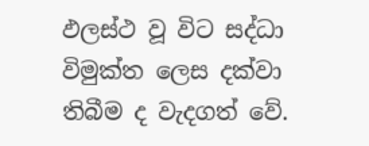ඵලස්‌ථ වූ විට සද්ධා විමුක්‌ත ලෙස දක්‌වා තිබීම ද වැදගත් වේ.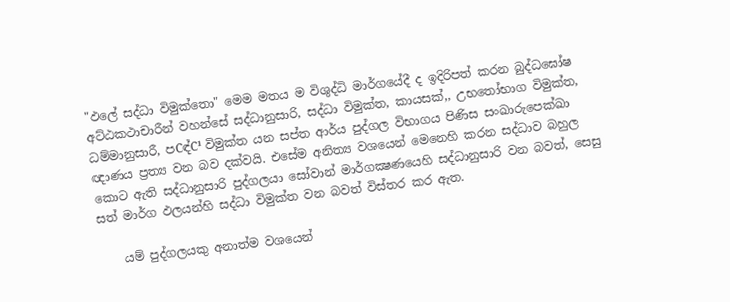"ඵලේ සද්ධා විමුක්‌තො" මෙම මතය ම විශුද්ධි මාර්ගයේදී ද ඉදිරිපත් කරන බුද්ධඝෝෂ අට්‌ඨකථාචාරීන් වහන්සේ සද්ධානුසාරි, සද්ධා විමුක්‌ත, කායසක්‌‚, උභතෝභාග විමුක්‌ත, ධම්මානුසාරී, පCඳ්C¹ විමුක්‌ත යන සප්ත ආර්ය පුද්ගල විභාගය පිණිස සංඛාරුපෙක්‌ඛා ඥාණය ප්‍රත්‍ය වන බව දක්‌වයි. එසේම අනිත්‍ය වශයෙන් මෙනෙහි කරන සද්ධාව බහුල කොට ඇති සද්ධානුසාරි පුද්ගලයා සෝවාන් මාර්ගක්‍ෂණයෙහි සද්ධානුසාරි වන බවත්, සෙසු සත් මාර්ග ඵලයන්හි සද්ධා විමුක්‌ත වන බවත් විස්‌තර කර ඇත.

    යම් පුද්ගලයකු අනාත්ම වශයෙන්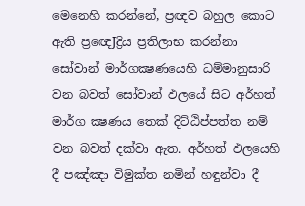මෙනෙහි කරන්නේ, ප්‍රඥව බහුල කොට ඇති ප්‍රඥෙJද්‍රිය ප්‍රතිලාභ කරන්නා සෝවාන් මාර්ගක්‍ෂණයෙහි ධම්මානුසාරි වන බවත් සෝවාන් ඵලයේ සිට අර්හත් මාර්ග ක්‍ෂණය තෙක්‌ දිට්‌ඨිප්පත්ත නම් වන බවත් දක්‌වා ඇත. අර්හත් ඵලයෙහි දී පඤ්ඤා විමුක්‌ත නමින් හඳුන්වා දී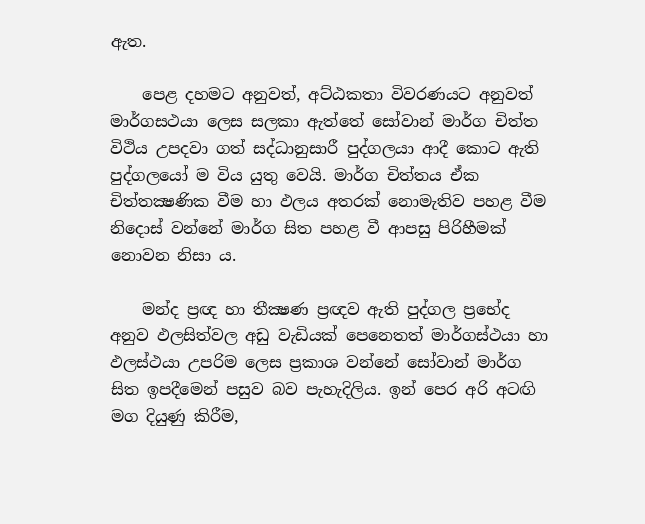ඇත.

    පෙළ දහමට අනුවත්, අට්‌ඨකතා විවරණයට අනුවත් මාර්ගසථයා ලෙස සලකා ඇත්තේ සෝවාන් මාර්ග චිත්ත විථිය උපදවා ගත් සද්ධානුසාරී පුද්ගලයා ආදී කොට ඇති පුද්ගලයෝ ම විය යුතු වෙයි. මාර්ග චිත්තය ඒක චිත්තක්‍ෂණික වීම හා ඵලය අතරක්‌ නොමැතිව පහළ වීම නිදොස්‌ වන්නේ මාර්ග සිත පහළ වී ආපසු පිරිහීමක්‌ නොවන නිසා ය.

    මන්ද ප්‍රඥ හා තීක්‍ෂණ ප්‍රඥව ඇති පුද්ගල ප්‍රභේද අනුව ඵලසිත්වල අඩු වැඩියක්‌ පෙනෙතත් මාර්ගස්‌ථයා හා ඵලස්‌ථයා උපරිම ලෙස ප්‍රකාශ වන්නේ සෝවාන් මාර්ග සිත ඉපදීමෙන් පසුව බව පැහැදිලිය. ඉන් පෙර අරි අටඟි මග දියුණු කිරීම,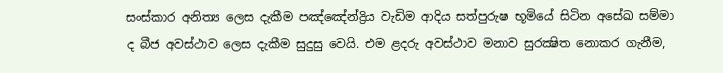සංස්‌කාර අනිත්‍ය ලෙස දැකීම පඤ්ඤේන්ද්‍රිය වැඩිම ආදිය සත්පුරුෂ භූමියේ සිටින අසේඛ සම්මා ද බීජ අවස්‌ථාව ලෙස දැකීම සුදුසු වෙයි. එම ළදරු අවස්‌ථාව මනාව සුරක්‍ෂිත නොකර ගැනීම,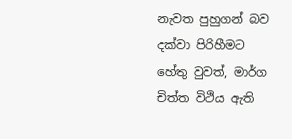නැවත පුහුගන් බව දක්‌වා පිරිහීමට හේතු වුවත්, මාර්ග චිත්ත විථිය ඇති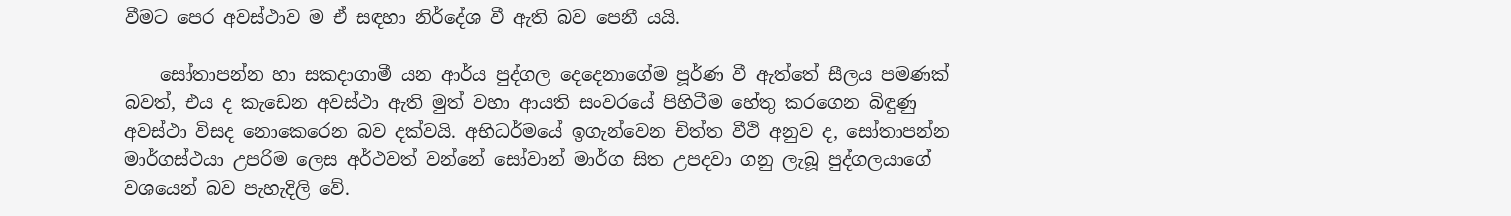වීමට පෙර අවස්‌ථාව ම ඒ සඳහා නිර්දේශ වී ඇති බව පෙනී යයි.

    සෝතාපන්න හා සකදාගාමී යන ආර්ය පුද්ගල දෙදෙනාගේම පූර්ණ වී ඇත්තේ සීලය පමණක්‌ බවත්, එය ද කැඩෙන අවස්‌ථා ඇති මුත් වහා ආයති සංවරයේ පිහිටීම හේතු කරගෙන බිඳුණු අවස්‌ථා විසද නොකෙරෙන බව දක්‌වයි. අභිධර්මයේ ඉගැන්වෙන චිත්ත වීථි අනුව ද, සෝතාපන්න මාර්ගස්‌ථයා උපරිම ලෙස අර්ථවත් වන්නේ සෝවාන් මාර්ග සිත උපදවා ගනු ලැබූ පුද්ගලයාගේ වශයෙන් බව පැහැදිලි වේ.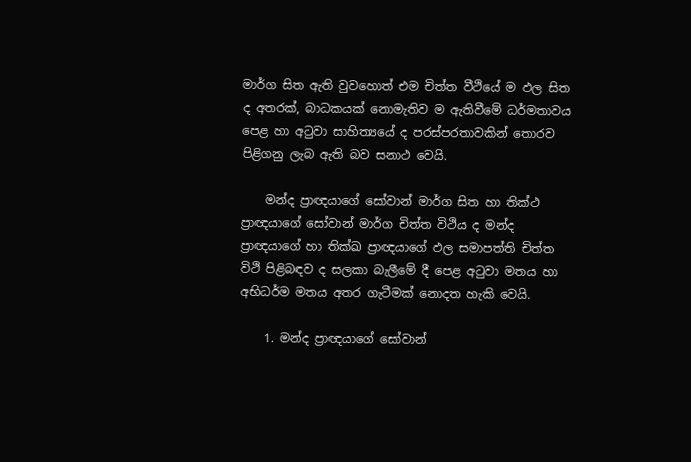මාර්ග සිත ඇති වුවහොත් එම චිත්ත වීථියේ ම ඵල සිත ද අතරක්‌, බාධකයක්‌ නොමැතිව ම ඇතිවීමේ ධර්මතාවය පෙළ හා අටුවා සාහිත්‍යයේ ද පරස්‌පරතාවකින් තොරව පිළිගනු ලැබ ඇති බව සනාථ වෙයි.

    මන්ද ප්‍රාඥයාගේ සෝවාන් මාර්ග සිත හා තික්‌ථ ප්‍රාඥයාගේ සෝවාන් මාර්ග චිත්ත විථිය ද මන්ද ප්‍රාඥයාගේ හා තික්‌ඛ ප්‍රාඥයාගේ ඵල සමාපත්ති චිත්ත විථි පිළිබඳව ද සලකා බැලීමේ දී පෙළ අටුවා මතය හා අභිධර්ම මතය අතර ගැටීමක්‌ නොදත හැකි වෙයි.

    1. මන්ද ප්‍රාඥයාගේ සෝවාන්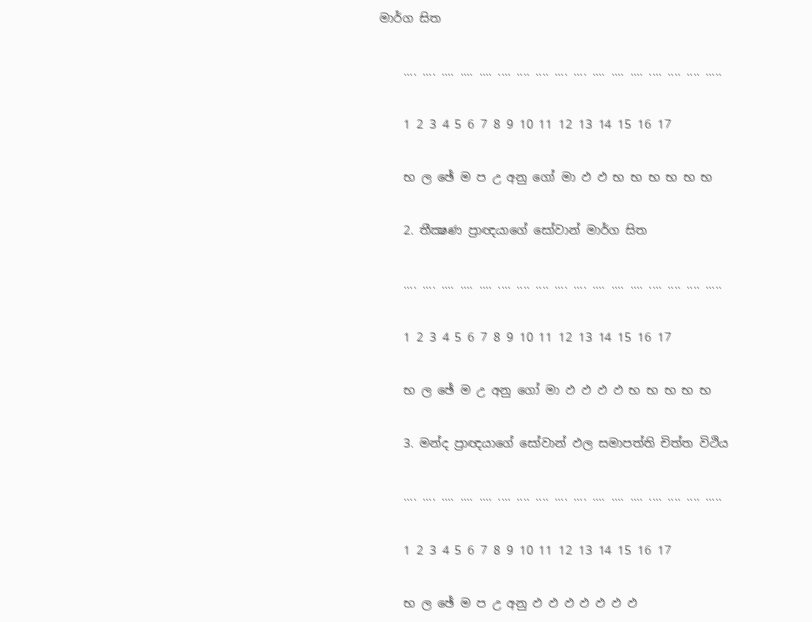මාර්ග සිත

    .... .... .... .... .... .... .... .... .... .... .... .... .... .... .... .... .....

    1 2 3 4 5 6 7 8 9 10 11 12 13 14 15 16 17

    භ ල ඡේ ම ප උ අනු ගෝ මා ඵ ඵ භ භ භ භ භ භ

    2. තීක්‍ෂණ ප්‍රාඥයාගේ සෝවාන් මාර්ග සිත

    .... .... .... .... .... .... .... .... .... .... .... .... .... .... .... .... .....

    1 2 3 4 5 6 7 8 9 10 11 12 13 14 15 16 17

    භ ල ඡේ ම උ අනු ගෝ මා ඵ ඵ ඵ ඵ භ භ භ භ භ

    3. මන්ද ප්‍රාඥයාගේ සෝවාන් ඵල සමාපත්ති චිත්ත විථිය

    .... .... .... .... .... .... .... .... .... .... .... .... .... .... .... .... .....

    1 2 3 4 5 6 7 8 9 10 11 12 13 14 15 16 17

    භ ල ඡේ ම ප උ අනු ඵ ඵ ඵ ඵ ඵ ඵ ඵ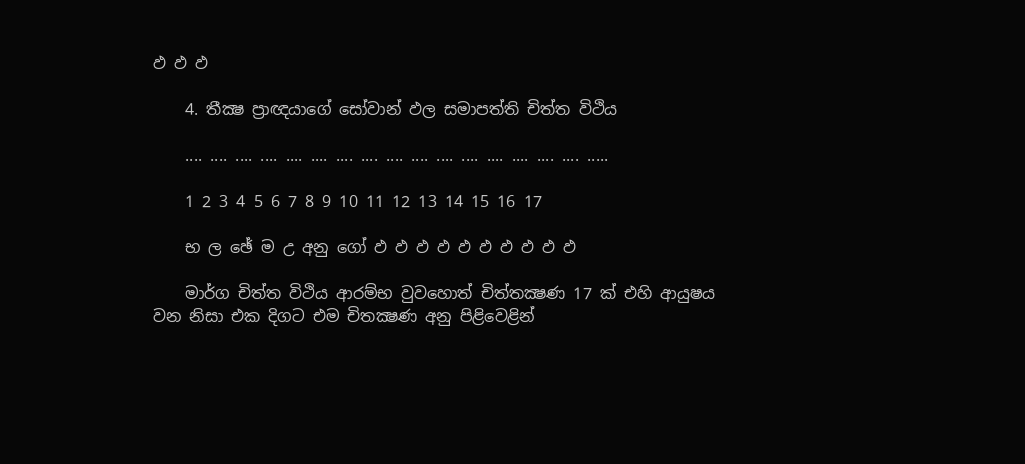ඵ ඵ ඵ

    4. තීක්‍ෂ ප්‍රාඥයාගේ සෝවාන් ඵල සමාපත්ති චිත්ත විථිය

    .... .... .... .... .... .... .... .... .... .... .... .... .... .... .... .... .....

    1 2 3 4 5 6 7 8 9 10 11 12 13 14 15 16 17

    භ ල ඡේ ම උ අනු ගෝ ඵ ඵ ඵ ඵ ඵ ඵ ඵ ඵ ඵ ඵ

    මාර්ග චිත්ත විථිය ආරම්භ වුවහොත් චිත්තක්‍ෂණ 17 ක්‌ එහි ආයුෂය වන නිසා එක දිගට එම චිතක්‍ෂණ අනු පිළිවෙළින්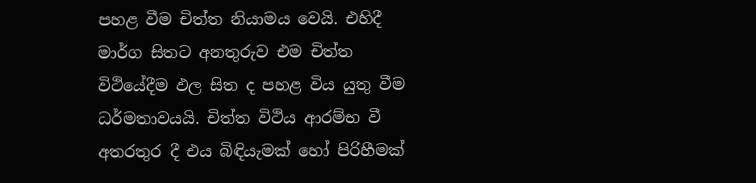පහළ වීම චිත්ත නියාමය වෙයි. එහිදී මාර්ග සිතට අනතුරුව එම චිත්ත විථියේදීම ඵල සිත ද පහළ විය යුතු වීම ධර්මතාවයයි. චිත්ත විථිය ආරම්භ වී අතරතුර දී එය බිඳියැමක්‌ හෝ පිරිහීමක්‌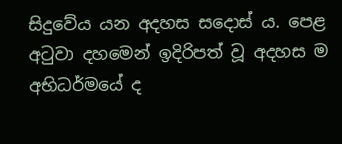සිදුවේය යන අදහස සදොස්‌ ය. පෙළ අටුවා දහමෙන් ඉදිරිපත් වූ අදහස ම අභිධර්මයේ ද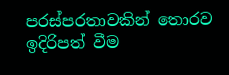පරස්‌පරතාවකින් තොරව ඉදිරිපත් වීම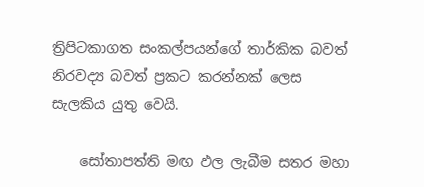ත්‍රිපිටකාගත සංකල්පයන්ගේ තාර්කික බවත් නිරවද්‍ය බවත් ප්‍රකට කරන්නක්‌ ලෙස සැලකිය යුතු වෙයි.

    සෝතාපත්ති මඟ ඵල ලැබීම සතර මහා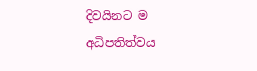දිවයිනට ම අධිපතිත්වය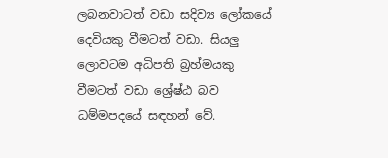ලබනවාටත් වඩා සදිව්‍ය ලෝකයේ දෙවියකු වීමටත් වඩා. සියලු ලොවටම අධිපති බ්‍රහ්මයකු වීමටත් වඩා ශ්‍රේෂ්ඨ බව ධම්මපදයේ සඳහන් වේ.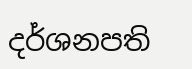දර්ශනපති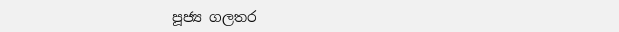පූජ්‍ය ගලතර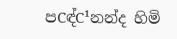පCඳ්C¹නන්ද හිමි